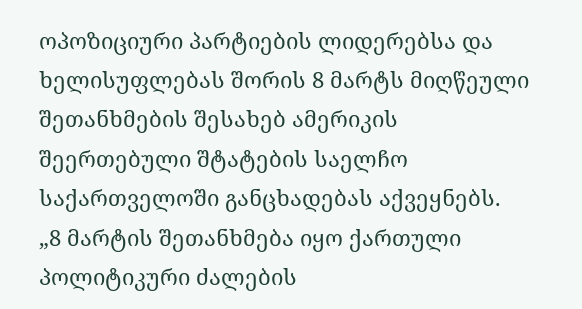ოპოზიციური პარტიების ლიდერებსა და ხელისუფლებას შორის 8 მარტს მიღწეული შეთანხმების შესახებ ამერიკის შეერთებული შტატების საელჩო საქართველოში განცხადებას აქვეყნებს.
„8 მარტის შეთანხმება იყო ქართული პოლიტიკური ძალების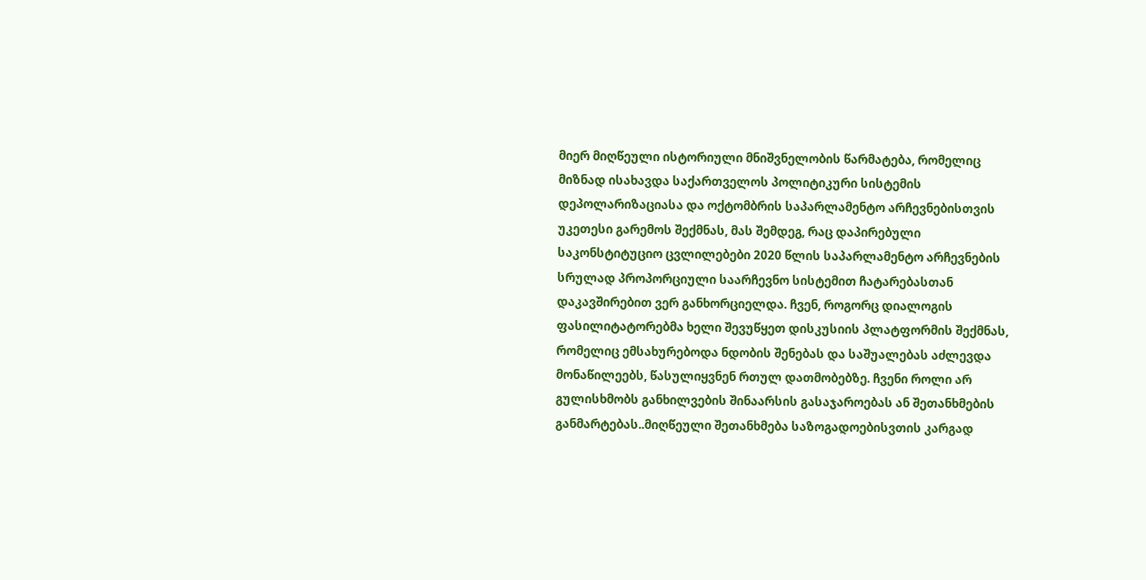მიერ მიღწეული ისტორიული მნიშვნელობის წარმატება, რომელიც მიზნად ისახავდა საქართველოს პოლიტიკური სისტემის დეპოლარიზაციასა და ოქტომბრის საპარლამენტო არჩევნებისთვის უკეთესი გარემოს შექმნას, მას შემდეგ, რაც დაპირებული საკონსტიტუციო ცვლილებები 2020 წლის საპარლამენტო არჩევნების სრულად პროპორციული საარჩევნო სისტემით ჩატარებასთან დაკავშირებით ვერ განხორციელდა. ჩვენ, როგორც დიალოგის ფასილიტატორებმა ხელი შევუწყეთ დისკუსიის პლატფორმის შექმნას, რომელიც ემსახურებოდა ნდობის შენებას და საშუალებას აძლევდა მონაწილეებს, წასულიყვნენ რთულ დათმობებზე. ჩვენი როლი არ გულისხმობს განხილვების შინაარსის გასაჯაროებას ან შეთანხმების განმარტებას..მიღწეული შეთანხმება საზოგადოებისვთის კარგად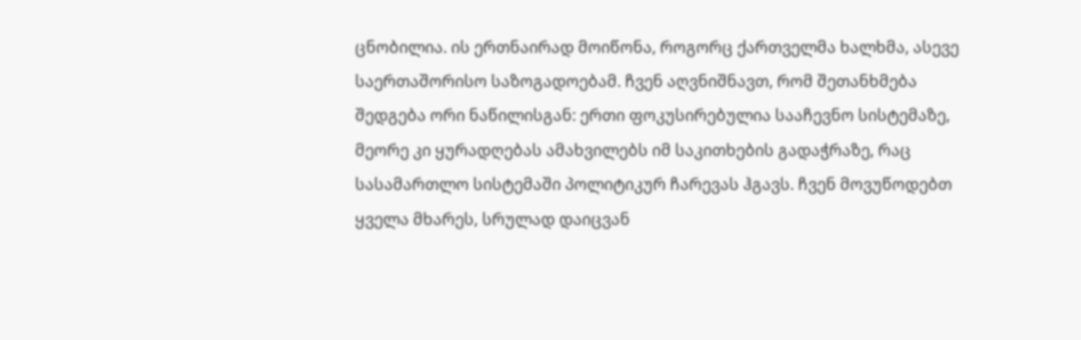ცნობილია. ის ერთნაირად მოიწონა, როგორც ქართველმა ხალხმა, ასევე საერთაშორისო საზოგადოებამ. ჩვენ აღვნიშნავთ, რომ შეთანხმება შედგება ორი ნაწილისგან: ერთი ფოკუსირებულია სააჩევნო სისტემაზე, მეორე კი ყურადღებას ამახვილებს იმ საკითხების გადაჭრაზე, რაც სასამართლო სისტემაში პოლიტიკურ ჩარევას ჰგავს. ჩვენ მოვუწოდებთ ყველა მხარეს, სრულად დაიცვან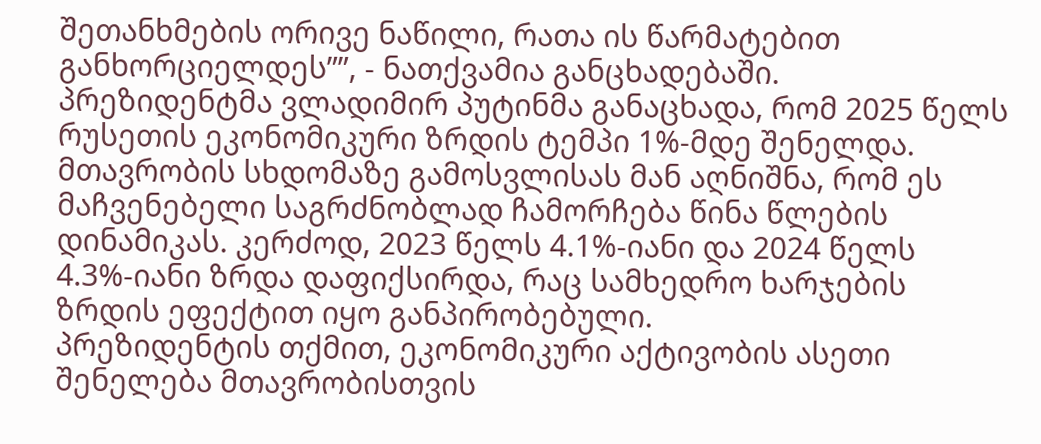შეთანხმების ორივე ნაწილი, რათა ის წარმატებით განხორციელდეს””, - ნათქვამია განცხადებაში.
პრეზიდენტმა ვლადიმირ პუტინმა განაცხადა, რომ 2025 წელს რუსეთის ეკონომიკური ზრდის ტემპი 1%-მდე შენელდა.
მთავრობის სხდომაზე გამოსვლისას მან აღნიშნა, რომ ეს მაჩვენებელი საგრძნობლად ჩამორჩება წინა წლების დინამიკას. კერძოდ, 2023 წელს 4.1%-იანი და 2024 წელს 4.3%-იანი ზრდა დაფიქსირდა, რაც სამხედრო ხარჯების ზრდის ეფექტით იყო განპირობებული.
პრეზიდენტის თქმით, ეკონომიკური აქტივობის ასეთი შენელება მთავრობისთვის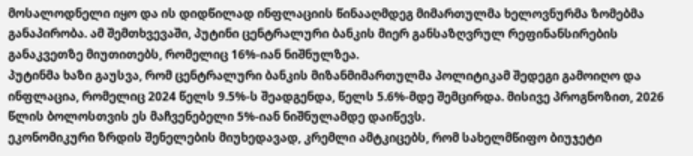მოსალოდნელი იყო და ის დიდწილად ინფლაციის წინააღმდეგ მიმართულმა ხელოვნურმა ზომებმა განაპირობა. ამ შემთხვევაში, პუტინი ცენტრალური ბანკის მიერ განსაზღვრულ რეფინანსირების განაკვეთზე მიუთითებს, რომელიც 16%-იან ნიშნულზეა.
პუტინმა ხაზი გაუსვა, რომ ცენტრალური ბანკის მიზანმიმართულმა პოლიტიკამ შედეგი გამოიღო და ინფლაცია, რომელიც 2024 წელს 9.5%-ს შეადგენდა, წელს 5.6%-მდე შემცირდა. მისივე პროგნოზით, 2026 წლის ბოლოსთვის ეს მაჩვენებელი 5%-იან ნიშნულამდე დაიწევს.
ეკონომიკური ზრდის შენელების მიუხედავად, კრემლი ამტკიცებს, რომ სახელმწიფო ბიუჯეტი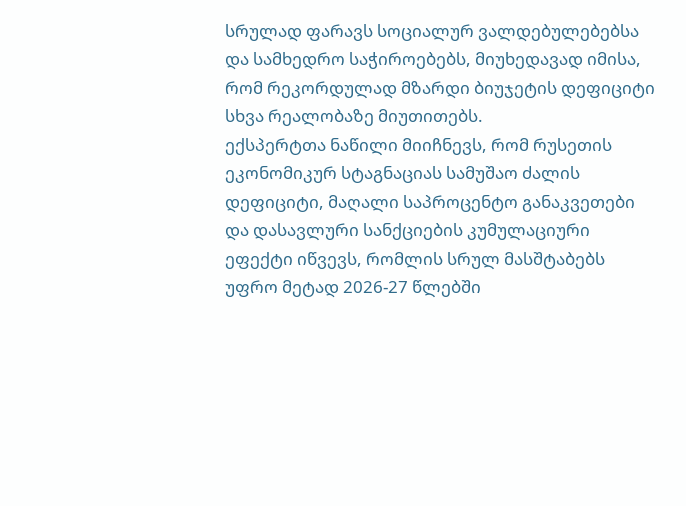სრულად ფარავს სოციალურ ვალდებულებებსა და სამხედრო საჭიროებებს, მიუხედავად იმისა, რომ რეკორდულად მზარდი ბიუჯეტის დეფიციტი სხვა რეალობაზე მიუთითებს.
ექსპერტთა ნაწილი მიიჩნევს, რომ რუსეთის ეკონომიკურ სტაგნაციას სამუშაო ძალის დეფიციტი, მაღალი საპროცენტო განაკვეთები და დასავლური სანქციების კუმულაციური ეფექტი იწვევს, რომლის სრულ მასშტაბებს უფრო მეტად 2026-27 წლებში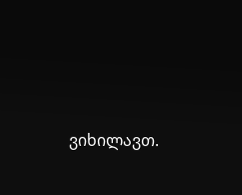ვიხილავთ.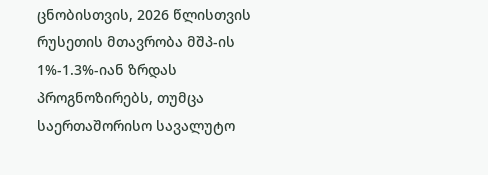ცნობისთვის, 2026 წლისთვის რუსეთის მთავრობა მშპ-ის 1%-1.3%-იან ზრდას პროგნოზირებს, თუმცა საერთაშორისო სავალუტო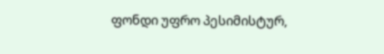ფონდი უფრო პესიმისტურ,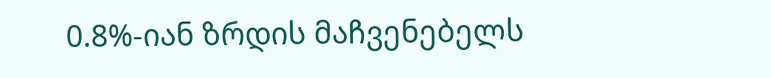0.8%-იან ზრდის მაჩვენებელს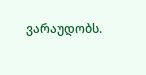ვარაუდობს.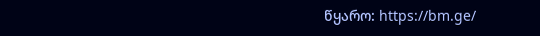წყარო: https://bm.ge/